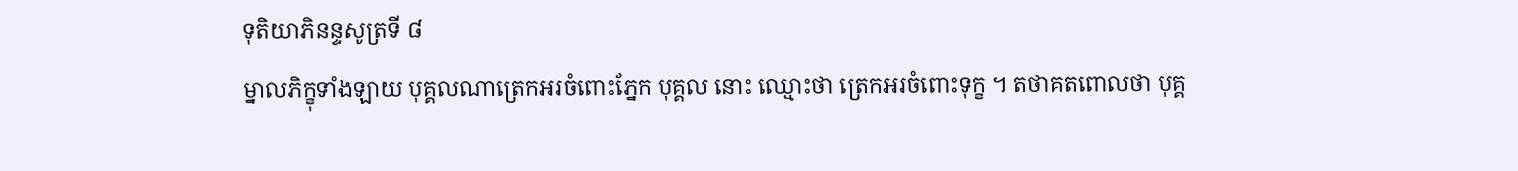ទុតិយាភិនន្ទសូត្រទី ៨
ម្នាលភិក្ខុទាំងឡាយ បុគ្គលណាត្រេកអរចំពោះភ្នែក បុគ្គល នោះ ឈ្មោះថា ត្រេកអរចំពោះទុក្ខ ។ តថាគតពោលថា បុគ្គ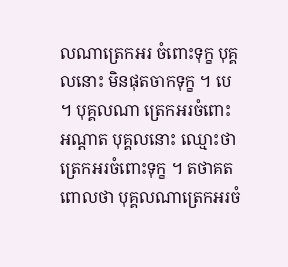លណាត្រេកអរ ចំពោះទុក្ខ បុគ្គលនោះ មិនផុតចាកទុក្ខ ។ បេ ។ បុគ្គលណា ត្រេកអរចំពោះ អណ្តាត បុគ្គលនោះ ឈ្មោះថា ត្រេកអរចំពោះទុក្ខ ។ តថាគតពោលថា បុគ្គលណាត្រេកអរចំ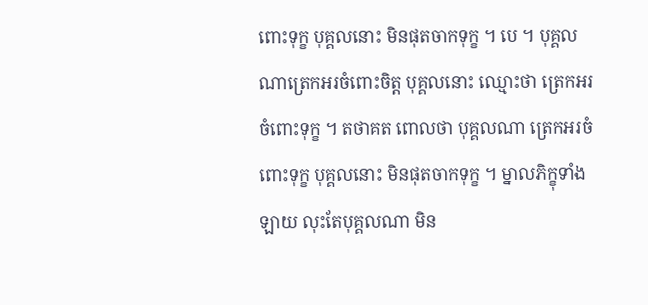ពោះទុក្ខ បុគ្គលនោះ មិនផុតចាកទុក្ខ ។ បេ ។ បុគ្គល ណាត្រេកអរចំពោះចិត្ត បុគ្គលនោះ ឈ្មោះថា ត្រេកអរចំពោះទុក្ខ ។ តថាគត ពោលថា បុគ្គលណា ត្រេកអរចំពោះទុក្ខ បុគ្គលនោះ មិនផុតចាកទុក្ខ ។ ម្នាលភិក្ខុទាំងឡាយ លុះតែបុគ្គលណា មិន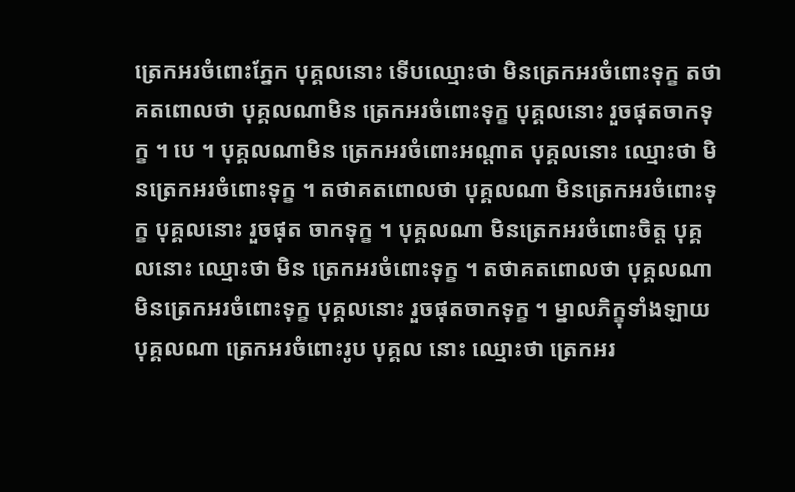ត្រេកអរចំពោះភ្នែក បុគ្គលនោះ ទើបឈ្មោះថា មិនត្រេកអរចំពោះទុក្ខ តថាគតពោលថា បុគ្គលណាមិន ត្រេកអរចំពោះទុក្ខ បុគ្គលនោះ រួចផុតចាកទុក្ខ ។ បេ ។ បុគ្គលណាមិន ត្រេកអរចំពោះអណ្តាត បុគ្គលនោះ ឈ្មោះថា មិនត្រេកអរចំពោះទុក្ខ ។ តថាគតពោលថា បុគ្គលណា មិនត្រេកអរចំពោះទុក្ខ បុគ្គលនោះ រួចផុត ចាកទុក្ខ ។ បុគ្គលណា មិនត្រេកអរចំពោះចិត្ត បុគ្គលនោះ ឈ្មោះថា មិន ត្រេកអរចំពោះទុក្ខ ។ តថាគតពោលថា បុគ្គលណា មិនត្រេកអរចំពោះទុក្ខ បុគ្គលនោះ រួចផុតចាកទុក្ខ ។ ម្នាលភិក្ខុទាំងឡាយ បុគ្គលណា ត្រេកអរចំពោះរូប បុគ្គល នោះ ឈ្មោះថា ត្រេកអរ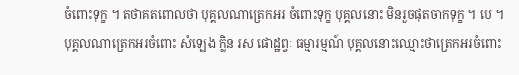ចំពោះទុក្ខ ។ តថាគតពោលថា បុគ្គលណាត្រេកអរ ចំពោះទុក្ខ បុគ្គលនោះ មិនរួចផុតចាកទុក្ខ ។ បេ ។ បុគ្គលណាត្រេកអរចំពោះ សំឡេង ក្លិន រស ផោដ្ឋព្វៈ ធម្មារម្មណ៍ បុគ្គលនោះឈ្មោះថាត្រេកអរចំពោះ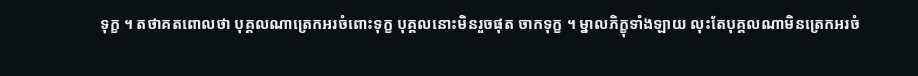ទុក្ខ ។ តថាគតពោលថា បុគ្គលណាត្រេកអរចំពោះទុក្ខ បុគ្គលនោះមិនរួចផុត ចាកទុក្ខ ។ ម្នាលភិក្ខុទាំងឡាយ លុះតែបុគ្គលណាមិនត្រេកអរចំ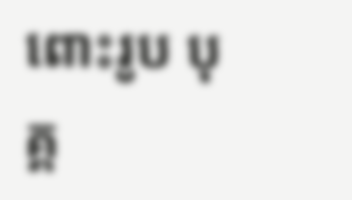ពោះរូប បុគ្គ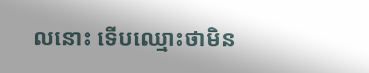លនោះ ទើបឈ្មោះថាមិន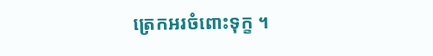ត្រេកអរចំពោះទុក្ខ ។